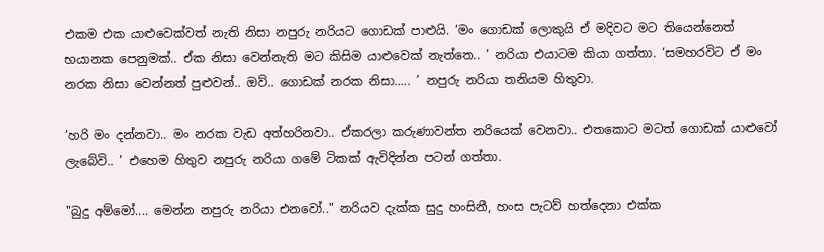එකම එක යාළුවෙක්වත් නැති නිසා නපුරු නරියට ගොඩක් පාළුයි. ‘මං ගොඩක් ලොකුයි ඒ මදිවට මට තියෙන්නෙත් භයානක පෙනුමක්.. ඒක නිසා වෙන්නැති මට කිසිම යාළුවෙක් නැත්තෙ.. ’ නරියා එයාටම කියා ගත්තා. ‘සමහරවිට ඒ මං නරක නිසා වෙන්නත් පුළුවන්.. ඔව්.. ගොඩක් නරක නිසා..... ’ නපුරු නරියා තනියම හිතුවා.

‘හරි මං දන්නවා.. මං නරක වැඩ අත්හරිනවා.. ඒකරලා කරුණාවන්ත නරියෙක් වෙනවා.. එතකොට මටත් ගොඩක් යාළුවෝ ලැබේවි.. ’ එහෙම හිතුව නපුරු නරියා ගමේ ටිකක් ඇවිදින්න පටන් ගත්තා.

"බුදු අම්මෝ.... මෙන්න නපුරු නරියා එනවෝ.." නරියව දැක්ක සුදු හංසිනී, හංස පැටව් හත්දෙනා එක්ක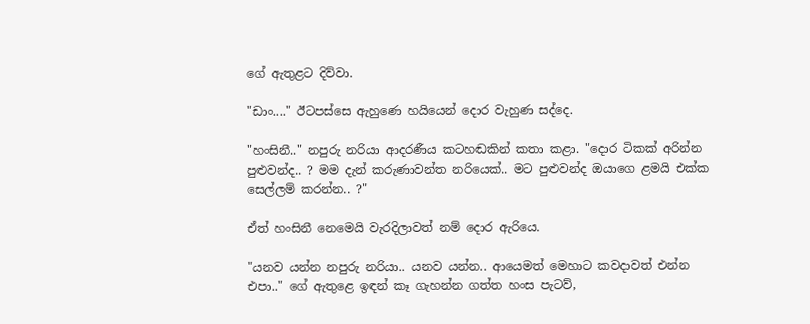ගේ ඇතුළට දිව්වා.

"ඩාං...." ඊටපස්සෙ ඇහුණෙ හයියෙන් දොර වැහුණ සද්දෙ.

"හංසිනී.." නපුරු නරියා ආදරණීය කටහඬකින් කතා කළා. "දොර ටිකක් අරින්න පුළුවන්ද.. ? මම දැන් කරුණාවන්ත නරියෙක්.. මට පුළුවන්ද ඔයාගෙ ළමයි එක්ක සෙල්ලම් කරන්න.. ?"

ඒත් හංසිනී නෙමෙයි වැරදිලාවත් නම් දොර ඇරියෙ.

"යනව යන්න නපුරු නරියා.. යනව යන්න.. ආයෙමත් මෙහාට කවදාවත් එන්න එපා.." ගේ ඇතුළෙ ඉඳන් කෑ ගැහන්න ගත්ත හංස පැටව්,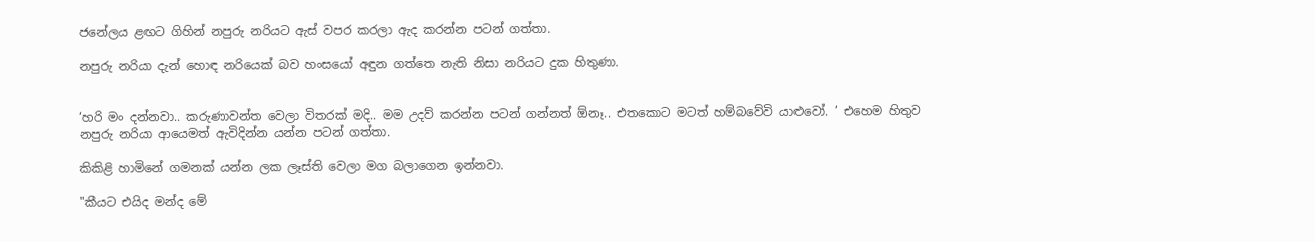ජනේලය ළඟට ගිහින් නපුරු නරියට ඇස් වපර කරලා ඇද කරන්න පටන් ගත්තා.

නපුරු නරියා දැන් හොඳ නරියෙක් බව හංසයෝ අඳුන ගත්තෙ නැති නිසා නරියට දුක හිතුණා.


‘හරි මං දන්නවා.. කරුණාවන්ත වෙලා විතරක් මදි.. මම උදව් කරන්න පටන් ගන්නත් ඕනෑ.. එතකොට මටත් හම්බවේවි යාළුවෝ. ’ එහෙම හිතුව නපුරු නරියා ආයෙමත් ඇවිදින්න යන්න පටන් ගත්තා.

කිකිළි හාමිනේ ගමනක් යන්න ලක ලෑස්ති වෙලා මග බලාගෙන ඉන්නවා.

"කීයට එයිද මන්ද මේ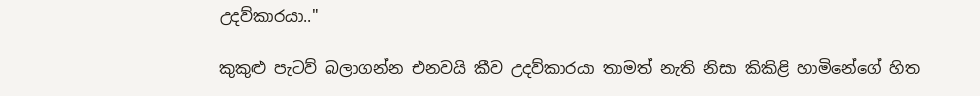උදව්කාරයා.."

කුකුළු පැටව් බලාගන්න එනවයි කීව උදව්කාරයා තාමත් නැති නිසා කිකිළි හාමිනේගේ හිත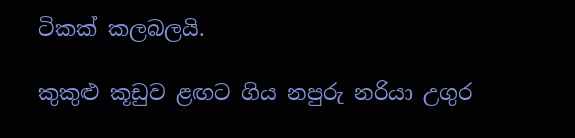ටිකක් කලබලයි.

කුකුළු කූඩුව ළඟට ගිය නපුරු නරියා උගුර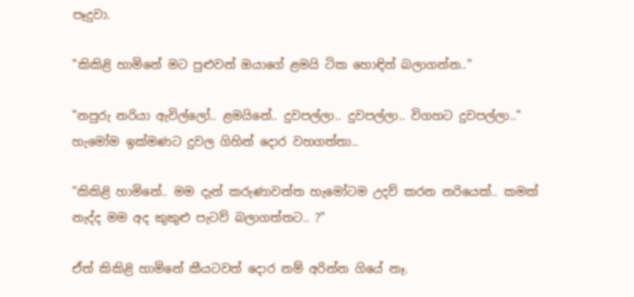පෑදුවා.

"කිකිළි හාමිනේ මට පුළුවන් ඔයාගේ ළමයි ටික හොඳින් බලාගන්න.."

"නපුරු නරියා ඇවිල්ලෝ.. ළමයිනේ.. දුවපල්ලා.. දුවපල්ලා.. විගහට දුවපල්ලා.." හැමෝම ඉක්මණට දුවල ගිහින් දොර වහගත්තා..

"කිකිළි හාමිනේ.. මම දැන් කරුණාවන්ත හැමෝටම උදව් කරන නරියෙක්.. කමක් නැද්ද මම අද කුකුළු පැටව් බලාගත්තට.. ?"

ඒත් කිකිළි හාමිනේ කීයටවත් දොර නම් අරින්න ගියේ නෑ.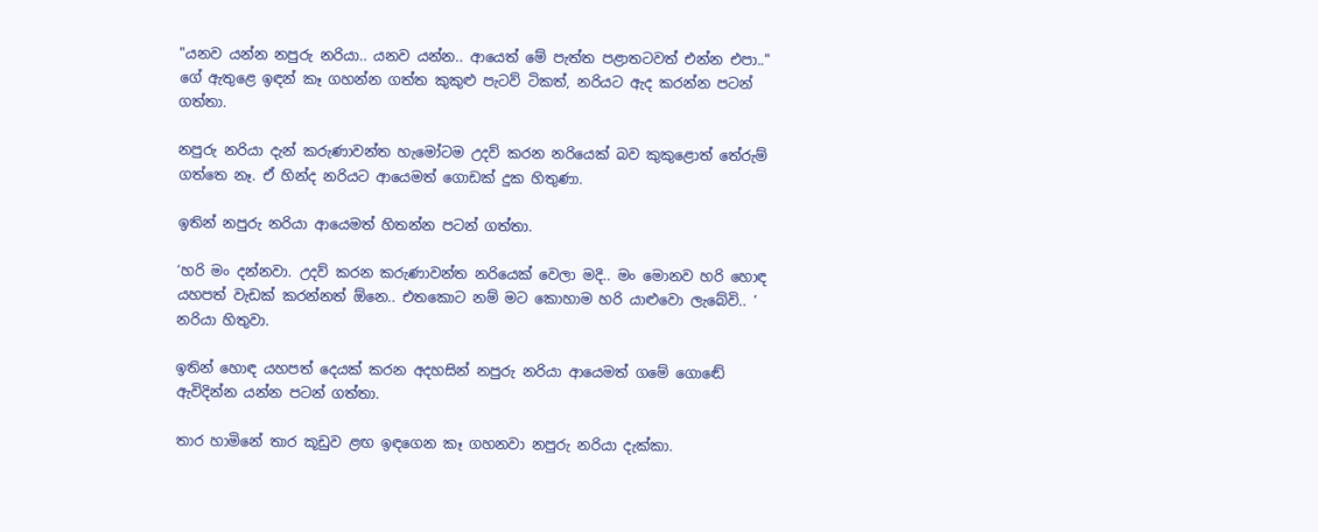"යනව යන්න නපුරු නරියා.. යනව යන්න.. ආයෙත් මේ පැත්ත පළාතටවත් එන්න එපා.." ගේ ඇතුළෙ ඉඳන් කෑ ගහන්න ගත්ත කුකුළු පැටව් ටිකත්, නරියට ඇද කරන්න පටන් ගත්තා.

නපුරු නරියා දැන් කරුණාවන්ත හැමෝටම උදව් කරන නරියෙක් බව කුකුළොත් තේරුම් ගත්තෙ නෑ. ඒ හින්ද නරියට ආයෙමත් ගොඩක් දුක හිතුණා.

ඉතින් නපුරු නරියා ආයෙමත් හිතන්න පටන් ගත්තා.

‘හරි මං දන්නවා. උදව් කරන කරුණාවන්ත නරියෙක් වෙලා මදි.. මං මොනව හරි හොඳ යහපත් වැඩක් කරන්නත් ඕනෙ.. එතකොට නම් මට කොහාම හරි යාළුවො ලැබේවි.. ’ නරියා හිතුවා.

ඉතින් හොඳ යහපත් දෙයක් කරන අදහසින් නපුරු නරියා ආයෙමත් ගමේ ගොඬේ ඇවිදින්න යන්න පටන් ගත්තා.

තාර හාමිනේ තාර කූඩුව ළඟ ඉඳගෙන කෑ ගහනවා නපුරු නරියා දැක්කා.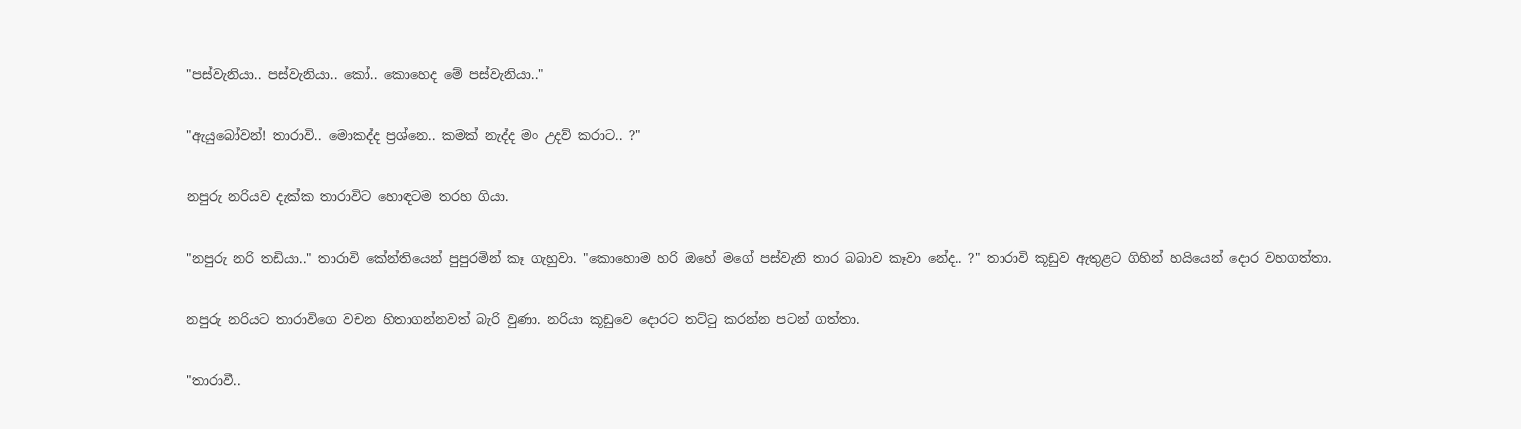"පස්වැනියා.. පස්වැනියා.. කෝ.. කොහෙද මේ පස්වැනියා.."

"ඇයුබෝවන්! තාරාවි.. මොකද්ද ප්‍රශ්නෙ.. කමක් නැද්ද මං උදව් කරාට.. ?"

නපුරු නරියව දැක්ක තාරාවිට හොඳටම තරහ ගියා.

"නපුරු නරි තඩියා.." තාරාවි කේන්තියෙන් පුපුරමින් කෑ ගැහුවා. "කොහොම හරි ඔහේ මගේ පස්වැනි තාර බබාව කෑවා නේද.. ?" තාරාවි කූඩුව ඇතුළට ගිහින් හයියෙන් දොර වහගත්තා.

නපුරු නරියට තාරාවිගෙ වචන හිතාගන්නවත් බැරි වුණා. නරියා කූඩුවෙ දොරට තට්ටු කරන්න පටන් ගත්තා.

"තාරාවී..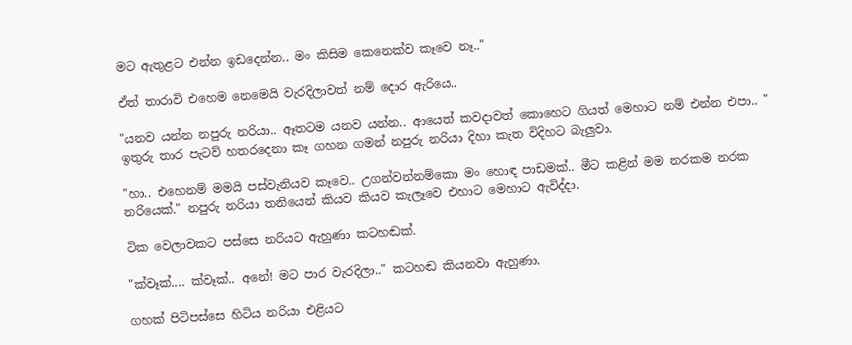මට ඇතුළට එන්න ඉඩදෙන්න.. මං කිසිම කෙනෙක්ව කෑවෙ නෑ.."

ඒත් තාරාවි එහෙම නෙමෙයි වැරදිලාවත් නම් දොර ඇරියෙ..

"යනව යන්න නපුරු නරියා.. ඈතටම යනව යන්න.. ආයෙත් කවදාවත් කොහෙට ගියත් මෙහාට නම් එන්න එපා.. " ඉතුරු තාර පැටව් හතරදෙනා කෑ ගහන ගමන් නපුරු නරියා දිහා කැත විදිහට බැලුවා.

"හා.. එහෙනම් මමයි පස්වැනියව කෑවෙ.. උගන්වන්නම්කො මං හොඳ පාඩමක්.. මීට කළින් මම නරකම නරක නරියෙක්." නපුරු නරියා තනියෙන් කියව කියව කැලෑවෙ එහාට මෙහාට ඇවිද්දා.

ටික වෙලාවකට පස්සෙ නරියට ඇහුණා කටහඬක්.

"ක්වෑක්.... ක්වෑක්.. අනේ! මට පාර වැරදිලා.." කටහඬ කියනවා ඇහුණා.

ගහක් පිටිපස්සෙ හිටිය නරියා එළියට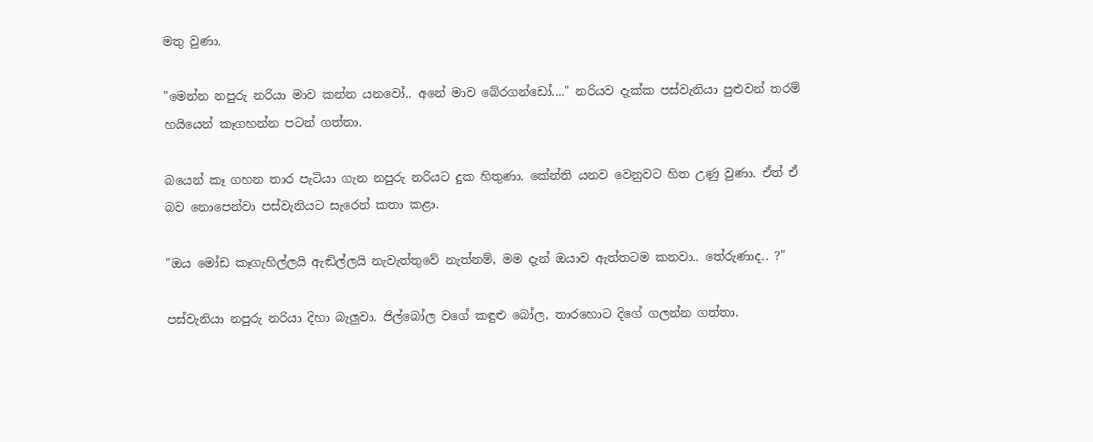මතු වුණා.

"මෙන්න නපුරු නරියා මාව කන්න යනවෝ.. අනේ මාව බේරගන්ඩෝ...." නරියව දැක්ක පස්වැනියා පුළුවන් තරම් හයියෙන් කෑගහන්න පටන් ගත්තා.

බයෙන් කෑ ගහන තාර පැටියා ගැන නපුරු නරියට දුක හිතුණා. කේන්ති යනව වෙනුවට හිත උණු වුණා. ඒත් ඒ බව නොපෙන්වා පස්වැනියට සැරෙන් කතා කළා.

"ඔය මෝඩ කෑගැහිල්ලයි ඇඬිල්ලයි නැවැත්තුවේ නැත්නම්, මම දැන් ඔයාව ඇත්තටම කනවා.. තේරුණාද.. ?"

පස්වැනියා නපුරු නරියා දිහා බැලුවා. ජිල්බෝල වගේ කඳුළු බෝල, තාරහොට දිගේ ගලන්න ගත්තා.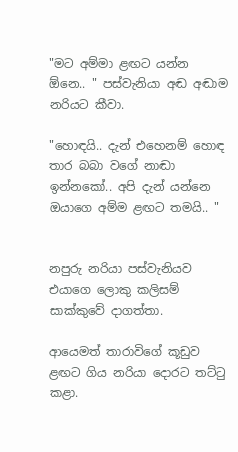"මට අම්මා ළඟට යන්න ඕනෙ.. " පස්වැනියා අඬ අඬාම නරියට කීවා.

"හොඳයි.. දැන් එහෙනම් හොඳ තාර බබා වගේ නාඬා ඉන්නකෝ.. අපි දැන් යන්නෙ ඔයාගෙ අම්ම ළඟට තමයි.. "


නපුරු නරියා පස්වැනියව එයාගෙ ලොකු කලිසම් සාක්කුවේ දාගත්තා.

ආයෙමත් තාරාවිගේ කූඩුව ළඟට ගිය නරියා දොරට තට්ටු කළා.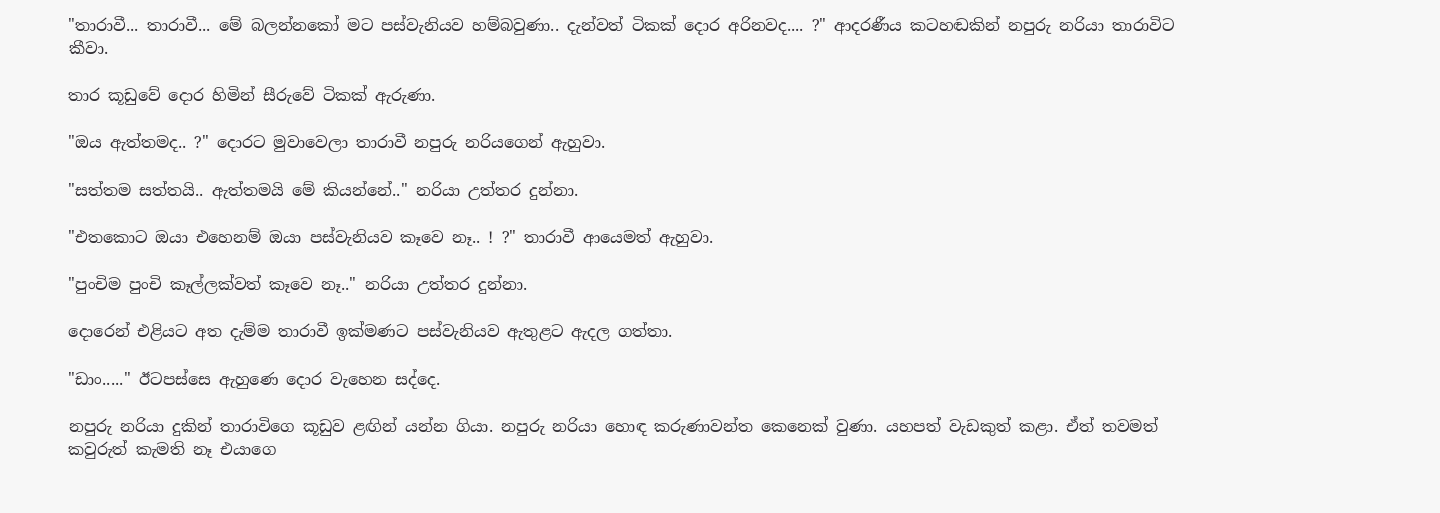"තාරාවී... තාරාවී... මේ බලන්නකෝ මට පස්වැනියව හම්බවුණා.. දැන්වත් ටිකක් දොර අරිනවද.... ?" ආදරණීය කටහඬකින් නපුරු නරියා තාරාවිට කීවා.

තාර කූඩුවේ දොර හිමින් සීරුවේ ටිකක් ඇරුණා.

"ඔය ඇත්තමද.. ?" දොරට මුවාවෙලා තාරාවී නපුරු නරියගෙන් ඇහුවා.

"සත්තම සත්තයි.. ඇත්තමයි මේ කියන්නේ.." නරියා උත්තර දුන්නා.

"එතකොට ඔයා එහෙනම් ඔයා පස්වැනියව කෑවෙ නෑ.. ! ?" තාරාවී ආයෙමත් ඇහුවා.

"පුංචිම පුංචි කෑල්ලක්වත් කෑවෙ නෑ.." නරියා උත්තර දුන්නා.

දොරෙන් එළියට අත දැම්ම තාරාවී ඉක්මණට පස්වැනියව ඇතුළට ඇදල ගත්තා.

"ඩාං....." ඊටපස්සෙ ඇහුණෙ දොර වැහෙන සද්දෙ.

නපුරු නරියා දුකින් තාරාවිගෙ කූඩුව ළඟින් යන්න ගියා. නපුරු නරියා හොඳ කරුණාවන්ත කෙනෙක් වුණා. යහපත් වැඩකුත් කළා. ඒත් තවමත් කවුරුත් කැමති නෑ එයාගෙ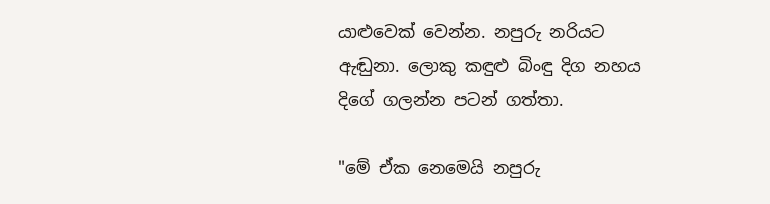යාළුවෙක් වෙන්න. නපුරු නරියට ඇඬුනා. ලොකු කඳුළු බිංඳු දිග නහය දිගේ ගලන්න පටන් ගත්තා.

"මේ ඒක නෙමෙයි නපුරු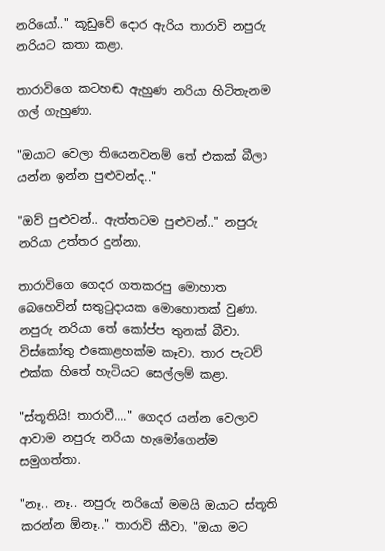නරියෝ.." කූඩුවේ දොර ඇරිය තාරාවි නපුරු නරියට කතා කළා.

තාරාවිගෙ කටහඬ ඇහුණ නරියා හිටිතැනම ගල් ගැහුණා.

"ඔයාට වෙලා තියෙනවනම් තේ එකක් බීලා යන්න ඉන්න පුළුවන්ද.."

"ඔව් පුළුවන්.. ඇත්තටම පුළුවන්.." නපුරු නරියා උත්තර දුන්නා.

තාරාවිගෙ ගෙදර ගතකරපු මොහාත බෙහෙවින් සතුටුදායක මොහොතක් වුණා. නපුරු නරියා තේ කෝප්ප තුනක් බීවා. විස්කෝතු එකොළහක්ම කෑවා. තාර පැටව් එක්ක හිතේ හැටියට සෙල්ලම් කළා.

"ස්තූතියි! තාරාවී...." ගෙදර යන්න වෙලාව ආවාම නපුරු නරියා හැමෝගෙන්ම සමුගත්තා.

"නෑ.. නෑ.. නපුරු නරියෝ මමයි ඔයාට ස්තූති කරන්න ඕනෑ.." තාරාවි කීවා. "ඔයා මට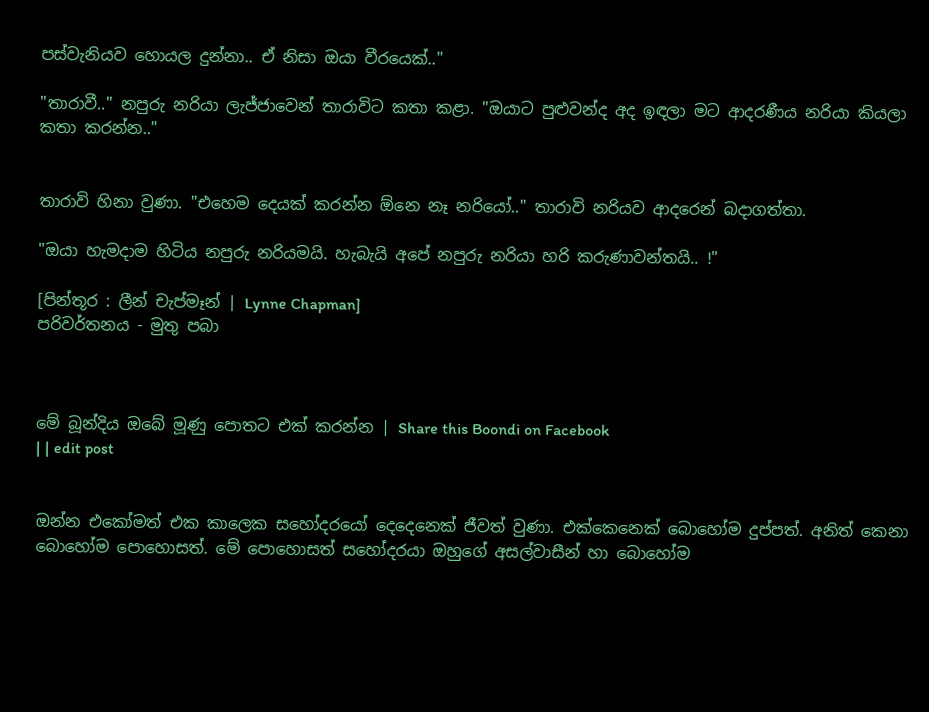පස්වැනියව හොයල දුන්නා.. ඒ නිසා ඔයා වීරයෙක්.."

"තාරාවී.." නපුරු නරියා ලැජ්ජාවෙන් තාරාවිට කතා කළා. "ඔයාට පුළුවන්ද අද ඉඳලා මට ආදරණීය නරියා කියලා කතා කරන්න.."


තාරාවි හිනා වුණා. "එහෙම දෙයක් කරන්න ඕනෙ නෑ නරියෝ.." තාරාවි නරියව ආදරෙන් බදාගත්තා.

"ඔයා හැමදාම හිටිය නපුරු නරියමයි. හැබැයි අපේ නපුරු නරියා හරි කරුණාවන්තයි.. !"

[පින්තූර : ලීන් චැප්මෑන් | Lynne Chapman]
පරිවර්තනය - මුතු පබා



මේ බූන්දිය ඔබේ මූණු පොතට එක් කරන්න | Share this Boondi on Facebook
| | edit post


ඔන්න එකෝමත් එක කාලෙක සහෝදරයෝ දෙදෙනෙක් ජීවත් වුණා. එක්කෙනෙක් බොහෝම දුප්පත්. අනිත් කෙනා බොහෝම පොහොසත්. මේ පොහොසත් සහෝදරයා ඔහුගේ අසල්වාසීන් හා බොහෝම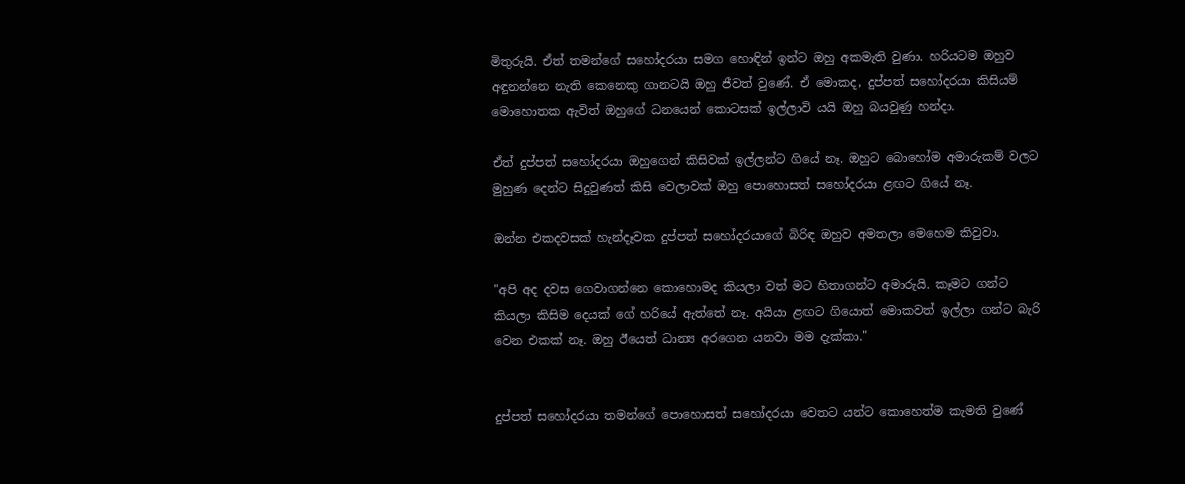මිතුරුයි. ඒත් තමන්ගේ සහෝදරයා සමග හොඳින් ඉන්ට ඔහු අකමැති වුණා. හරියටම ඔහුව අඳුනන්නෙ නැති කෙනෙකු ගානටයි ඔහු ජීවත් වුණේ. ඒ මොකද, දුප්පත් සහෝදරයා කිසියම් මොහොතක ඇවිත් ඔහුගේ ධනයෙන් කොටසක් ඉල්ලාවි යයි ඔහු බයවුණු හන්දා.

ඒත් දුප්පත් සහෝදරයා ඔහුගෙන් කිසිවක් ඉල්ලන්ට ගියේ නෑ. ඔහුට බොහෝම අමාරුකම් වලට මුහුණ දෙන්ට සිදුවුණත් කිසි වෙලාවක් ඔහු පොහොසත් සහෝදරයා ළඟට ගියේ නෑ.

ඔන්න එකදවසක් හැන්දෑවක දුප්පත් සහෝදරයාගේ බිරිඳ ඔහුව අමතලා මෙහෙම කිවුවා.

"අපි අද දවස ගෙවාගන්නෙ කොහොමද කියලා වත් මට හිතාගන්ට අමාරුයි. කෑමට ගන්ට කියලා කිසිම දෙයක් ගේ හරියේ ඇත්තේ නෑ. අයියා ළඟට ගියොත් මොකවත් ඉල්ලා ගන්ට බැරි වෙන එකක් නෑ. ඔහු ඊයෙත් ධාන්‍ය අරගෙන යනවා මම දැක්කා."


දුප්පත් සහෝදරයා තමන්ගේ පොහොසත් සහෝදරයා වෙතට යන්ට කොහෙත්ම කැමති වුණේ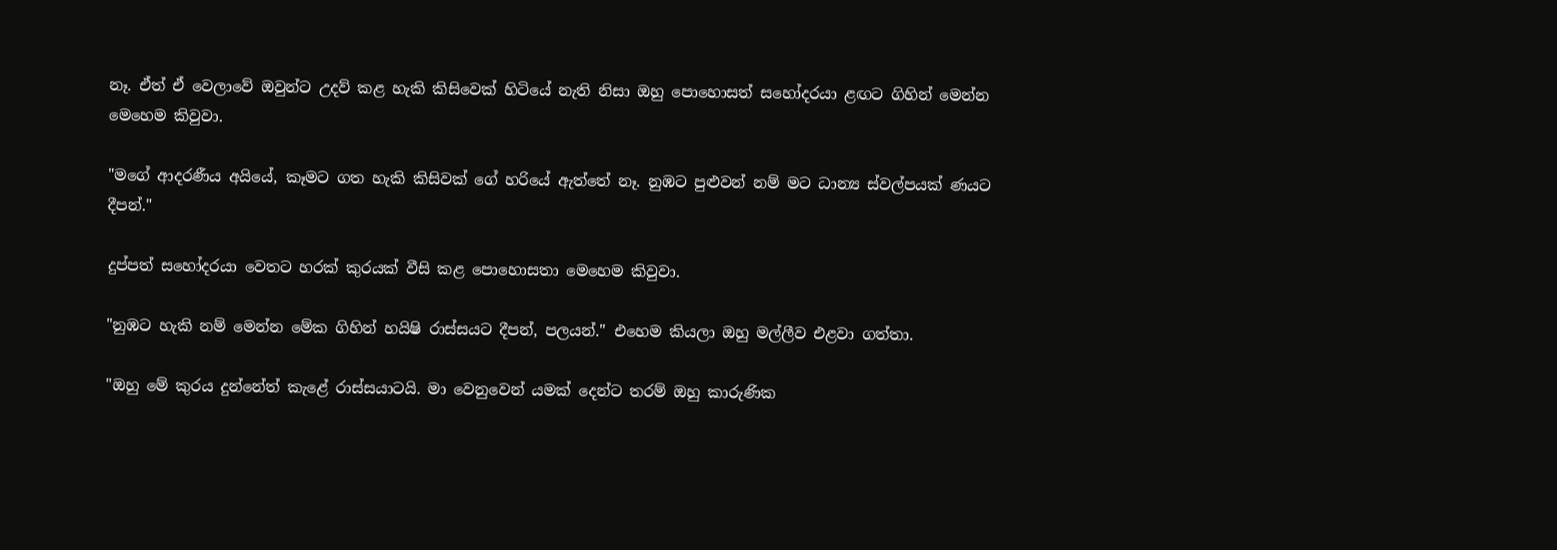නෑ. ඒත් ඒ වෙලාවේ ඔවුන්ට උදව් කළ හැකි කිසිවෙක් හිටියේ නැති නිසා ඔහු පොහොසත් සහෝදරයා ළඟට ගිහින් මෙන්න මෙහෙම කිවුවා.

"මගේ ආදරණීය අයියේ, කෑමට ගත හැකි කිසිවක් ගේ හරියේ ඇත්තේ නෑ. නුඹට පුළුවන් නම් මට ධාන්‍ය ස්වල්පයක් ණයට දීපන්."

දුප්පත් සහෝදරයා වෙතට හරක් කුරයක් වීසි කළ පොහොසතා මෙහෙම කිවුවා.

"නුඹට හැකි නම් මෙන්න මේක ගිහින් හයිෂි රාස්සයට දීපන්, පලයන්." එහෙම කියලා ඔහු මල්ලීව එළවා ගත්තා.

"ඔහු මේ කුරය දුන්නේත් කැළේ රාස්සයාටයි. මා වෙනුවෙන් යමක් දෙන්ට තරම් ඔහු කාරුණික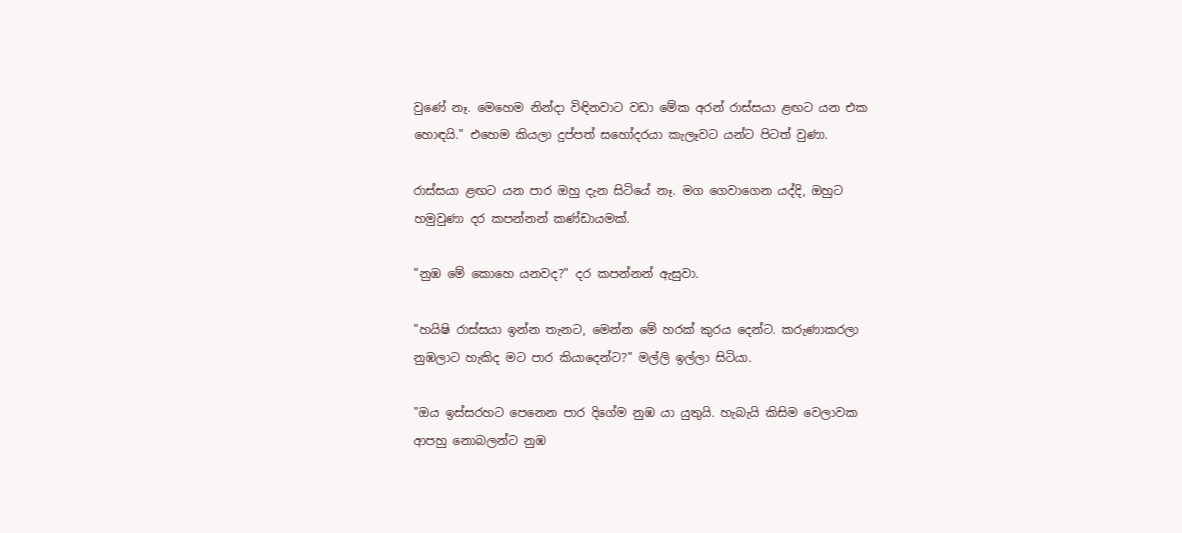වුණේ නෑ. මෙහෙම නින්දා විඳිනවාට වඩා මේක අරන් රාස්සයා ළඟට යන එක හොඳයි." එහෙම කියලා දුප්පත් සහෝදරයා කැලෑවට යන්ට පිටත් වුණා.

රාස්සයා ළඟට යන පාර ඔහු දැන සිටියේ නෑ. මග ගෙවාගෙන යද්දි, ඔහුට හමුවුණා දර කපන්නන් කණ්ඩායමක්.

"නුඹ මේ කොහෙ යනවද?" දර කපන්නන් ඇසුවා.

"හයිෂි රාස්සයා ඉන්න තැනට, මෙන්න මේ හරක් කුරය දෙන්ට. කරුණාකරලා නුඹලාට හැකිද මට පාර කියාදෙන්ට?" මල්ලි ඉල්ලා සිටියා.

"ඔය ඉස්සරහට පෙනෙන පාර දිගේම නුඹ යා යුතුයි. හැබැයි කිසිම වෙලාවක ආපහු නොබලන්ට නුඹ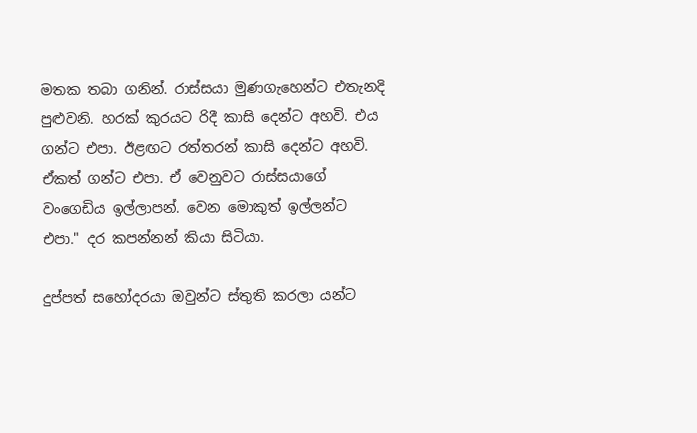මතක තබා ගනින්. රාස්සයා මුණගැහෙන්ට එතැනදි පුළුවනි. හරක් කුරයට රිදී කාසි දෙන්ට අහවි. එය ගන්ට එපා. ඊළඟට රත්තරන් කාසි දෙන්ට අහවි. ඒකත් ගන්ට එපා. ඒ වෙනුවට රාස්සයාගේ වංගෙඩිය ඉල්ලාපන්. වෙන මොකුත් ඉල්ලන්ට එපා." දර කපන්නන් කියා සිටියා.

දුප්පත් සහෝදරයා ඔවුන්ට ස්තුති කරලා යන්ට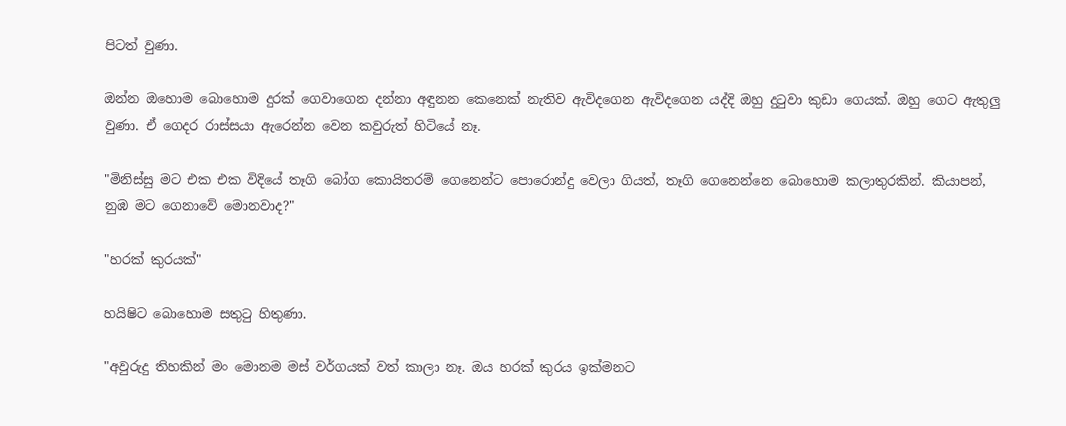පිටත් වුණා.

ඔන්න ඔහොම බොහොම දුරක් ගෙවාගෙන දන්නා අඳුනන කෙනෙක් නැතිව ඇවිදගෙන ඇවිදගෙන යද්දි ඔහු දුටුවා කුඩා ගෙයක්. ඔහු ගෙට ඇතුලු වුණා. ඒ ගෙදර රාස්සයා ඇරෙන්න වෙන කවුරුත් හිටියේ නෑ.

"මිනිස්සු මට එක එක විදියේ තෑගි බෝග කොයිතරම් ගෙනෙන්ට පොරොන්දු වෙලා ගියත්, තෑගි ගෙනෙන්නෙ බොහොම කලාතුරකින්. කියාපන්, නුඹ මට ගෙනාවේ මොනවාද?"

"හරක් කුරයක්"

හයිෂිට බොහොම සතුටු හිතුණා.

"අවුරුදු තිහකින් මං මොනම මස් වර්ගයක් වත් කාලා නෑ. ඔය හරක් කුරය ඉක්මනට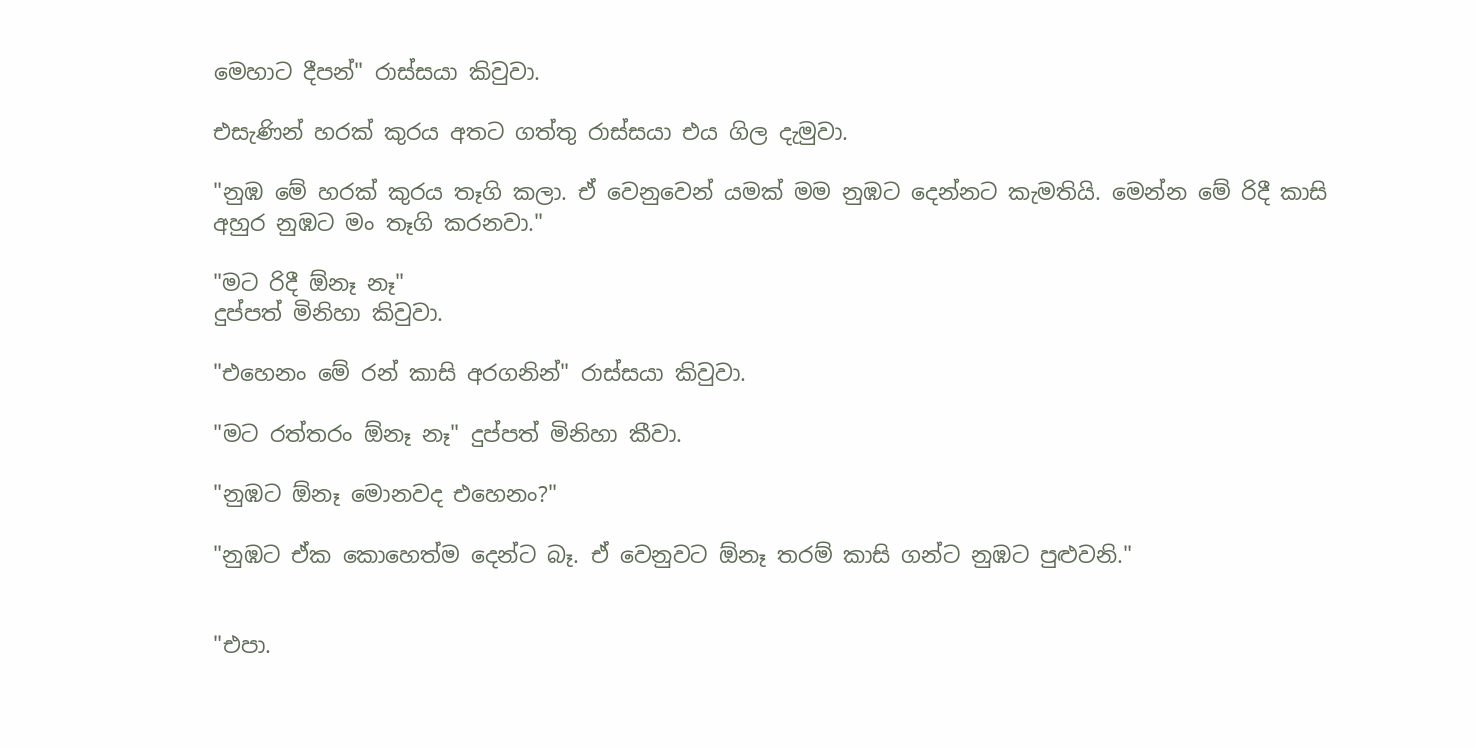මෙහාට දීපන්" රාස්සයා කිවුවා.

එසැණින් හරක් කුරය අතට ගත්තු රාස්සයා එය ගිල දැමුවා.

"නුඹ මේ හරක් කුරය තෑගි කලා. ඒ වෙනුවෙන් යමක් මම නුඹට දෙන්නට කැමතියි. මෙන්න මේ රිදී කාසි අහුර නුඹට මං තෑගි කරනවා."

"මට රිදී ඕනෑ නෑ"
දුප්පත් මිනිහා කිවුවා.

"එහෙනං මේ රන් කාසි අරගනින්" රාස්සයා කිවුවා.

"මට රත්තරං ඕනෑ නෑ" දුප්පත් මිනිහා කීවා.

"නුඹට ඕනෑ මොනවද එහෙනං?"

"නුඹට ඒක කොහෙත්ම දෙන්ට බෑ. ඒ වෙනුවට ඕනෑ තරම් කාසි ගන්ට නුඹට පුළුවනි."


"එපා.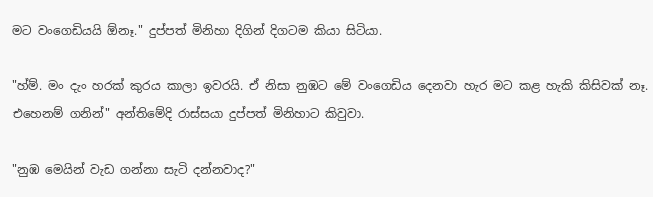මට වංගෙඩියයි ඕනෑ." දුප්පත් මිනිහා දිගින් දිගටම කියා සිටියා.

"හ්ම්. මං දැං හරක් කුරය කාලා ඉවරයි. ඒ නිසා නුඹට මේ වංගෙඩිය දෙනවා හැර මට කළ හැකි කිසිවක් නෑ. එහෙනම් ගනින්" අන්තිමේදි රාස්සයා දුප්පත් මිනිහාට කිවුවා.

"නුඹ මෙයින් වැඩ ගන්නා සැටි දන්නවාද?"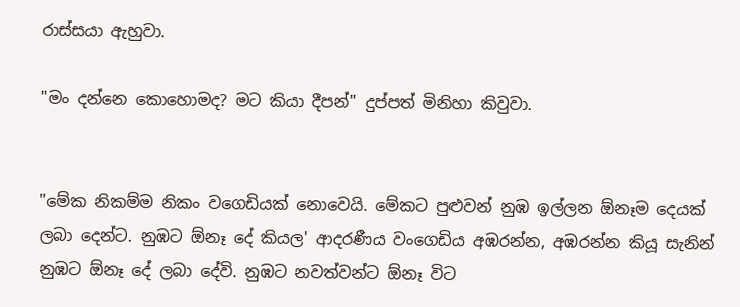රාස්සයා ඇහුවා.

"මං දන්නෙ කොහොමද? මට කියා දීපන්" දුප්පත් මිනිහා කිවුවා.


"මේක නිකම්ම නිකං වගෙඩියක් නොවෙයි. මේකට පුළුවන් නුඹ ඉල්ලන ඕනෑම දෙයක් ලබා දෙන්ට. නුඹට ඕනෑ දේ කියල' ආදරණීය වංගෙඩිය අඹරන්න, අඹරන්න කියූ සැනින් නුඹට ඕනෑ දේ ලබා දේවි. නුඹට නවත්වන්ට ඕනෑ විට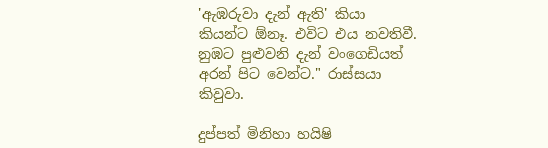'ඇඹරුවා දැන් ඇති' කියා කියන්ට ඕනෑ. එවිට එය නවතිවී. නුඹට පුළුවනි දැන් වංගෙඩියත් අරන් පිට වෙන්ට." රාස්සයා කිවුවා.

දුප්පත් මිනිහා හයිෂි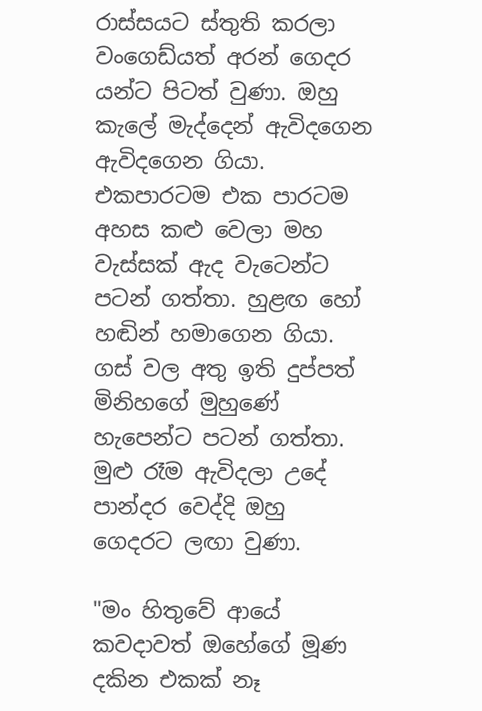රාස්සයට ස්තුති කරලා වංගෙඩ්යත් අරන් ගෙදර යන්ට පිටත් වුණා. ඔහු කැලේ මැද්දෙන් ඇවිදගෙන ඇවිදගෙන ගියා. එකපාරටම එක පාරටම අහස කළු වෙලා මහ වැස්සක් ඇද වැටෙන්ට පටන් ගත්තා. හුළඟ හෝ හඬින් හමාගෙන ගියා. ගස් වල අතු ඉති දුප්පත් මිනිහගේ මුහුණේ හැපෙන්ට පටන් ගත්තා. මුළු රෑම ඇවිදලා උදේ පාන්දර වෙද්දි ඔහු ගෙදරට ලඟා වුණා.

"මං හිතුවේ ආයේ කවදාවත් ඔහේගේ මූණ දකින එකක් නෑ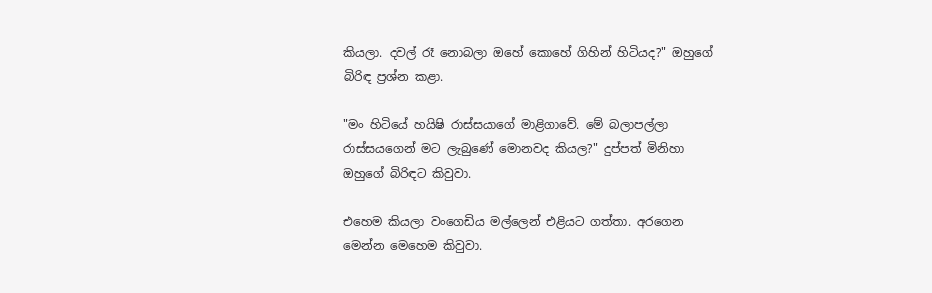කියලා. දවල් රෑ නොබලා ඔහේ කොහේ ගිහින් හිටියද?" ඔහුගේ බිරිඳ ප්‍රශ්න කළා.

"මං හිටියේ හයිෂි රාස්සයාගේ මාළිගාවේ. මේ බලාපල්ලා රාස්සයගෙන් මට ලැබුණේ මොනවද කියල?" දුප්පත් මිනිහා ඔහුගේ බිරිඳට කිවුවා.

එහෙම කියලා වංගෙඩිය මල්ලෙන් එළියට ගත්තා. අරගෙන මෙන්න මෙහෙම කිවුවා.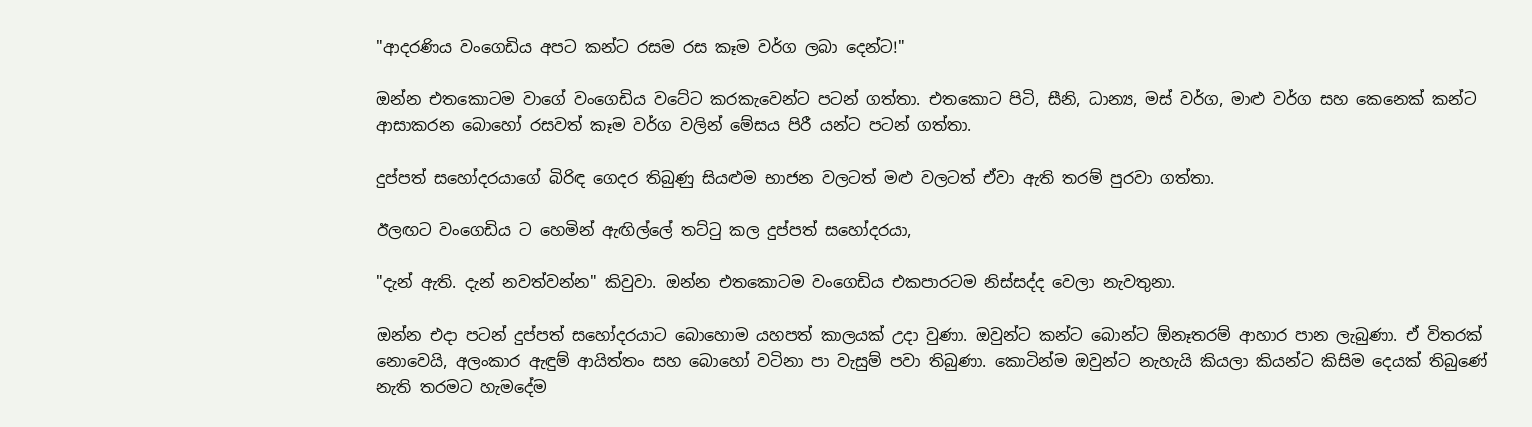"ආදරණිය වංගෙඩිය අපට කන්ට රසම රස කෑම වර්ග ලබා දෙන්ට!"

ඔන්න එතකොටම වාගේ වංගෙඩිය වටේට කරකැවෙන්ට පටන් ගත්තා. එතකොට පිටි, සීනි, ධාන්‍ය, මස් වර්ග, මාළු වර්ග සහ කෙනෙක් කන්ට ආසාකරන බොහෝ රසවත් කෑම වර්ග වලින් මේසය පිරී යන්ට පටන් ගත්තා.

දුප්පත් සහෝදරයාගේ බිරිඳ ගෙදර තිබුණු සියළුම භාජන වලටත් මළු වලටත් ඒවා ඇති තරම් පුරවා ගත්තා.

ඊලඟට වංගෙඩිය ට හෙමින් ඇඟිල්ලේ තට්ටු කල දුප්පත් සහෝදරයා,

"දැන් ඇති. දැන් නවත්වන්න" කිවුවා. ඔන්න එතකොටම වංගෙඩිය එකපාරටම නිස්සද්ද වෙලා නැවතුනා.

ඔන්න එදා පටන් දුප්පත් සහෝදරයාට බොහොම යහපත් කාලයක් උදා වුණා. ඔවුන්ට කන්ට බොන්ට ඕනෑතරම් ආහාර පාන ලැබුණා. ඒ විතරක් නොවෙයි, අලංකාර ඇඳුම් ආයිත්තං සහ බොහෝ වටිනා පා වැසුම් පවා තිබුණා. කොටින්ම ඔවුන්ට නැහැයි කියලා කියන්ට කිසිම දෙයක් තිබුණේ නැති තරමට හැමදේම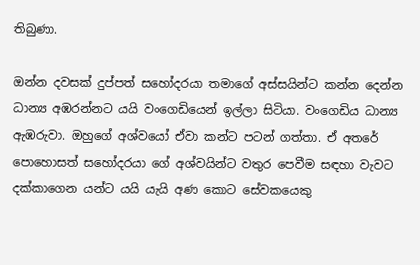තිබුණා.

ඔන්න දවසක් දුප්පත් සහෝදරයා තමාගේ අස්සයින්ට කන්න දෙන්න ධාන්‍ය අඹරන්නට යයි වංගෙඩියෙන් ඉල්ලා සිටියා. වංගෙඩිය ධාන්‍ය ඇඹරුවා. ඔහුගේ අශ්වයෝ ඒවා කන්ට පටන් ගත්තා. ඒ අතරේ පොහොසත් සහෝදරයා ගේ අශ්වයින්ට වතුර පෙවීම සඳහා වැවට දක්කාගෙන යන්ට යයි යැයි අණ කොට සේවකයෙකු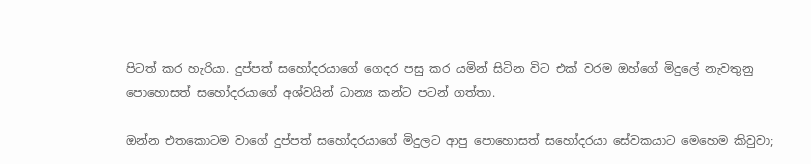පිටත් කර හැරියා. දුප්පත් සහෝදරයාගේ ගෙදර පසු කර යමින් සිටින විට එක් වරම ඔහ්ගේ මිදුලේ නැවතුනු පොහොසත් සහෝදරයාගේ අශ්වයින් ධාන්‍ය කන්ට පටන් ගත්තා.

ඔන්න එතකොටම වාගේ දුප්පත් සහෝදරයාගේ මිදුලට ආපු පොහොසත් සහෝදරයා සේවකයාට මෙහෙම කිවුවා;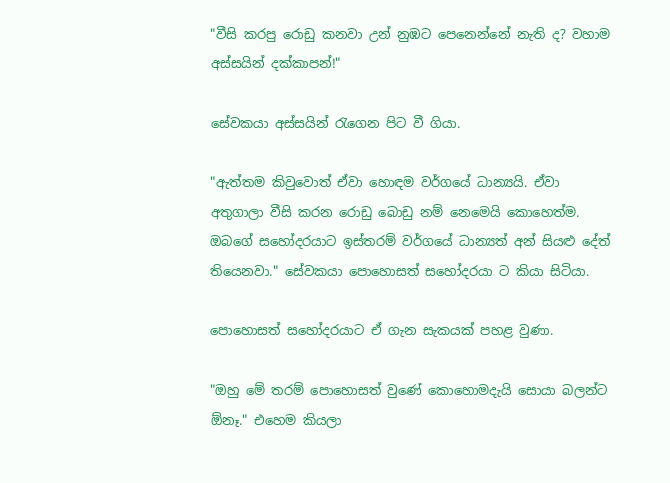"වීසි කරපු රොඩු කනවා උන් නුඹට පෙනෙන්නේ නැති ද? වහාම අස්සයින් දක්කාපන්!"

සේවකයා අස්සයින් රැගෙන පිට වී ගියා.

"ඇත්තම කිවුවොත් ඒවා හොඳම වර්ගයේ ධාන්‍යයි. ඒවා අතුගාලා වීසි කරන රොඩු බොඩු නම් නෙමෙයි කොහෙත්ම. ඔබගේ සහෝදරයාට ඉස්තරම් වර්ගයේ ධාන්‍යත් අන් සියළු දේත් තියෙනවා." සේවකයා පොහොසත් සහෝදරයා ට කියා සිටියා.

පොහොසත් සහෝදරයාට ඒ ගැන සැකයක් පහළ වුණා.

"ඔහු මේ තරම් පොහොසත් වුණේ කොහොමදැයි සොයා බලන්ට ඕනෑ." එහෙම කියලා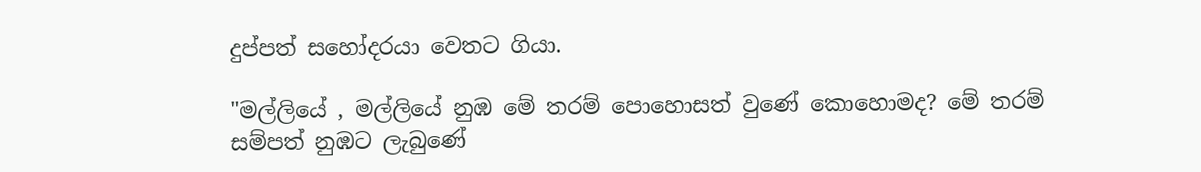දුප්පත් සහෝදරයා වෙතට ගියා.

"මල්ලියේ , මල්ලියේ නුඹ මේ තරම් පොහොසත් වුණේ කොහොමද? මේ තරම් සම්පත් නුඹට ලැබුණේ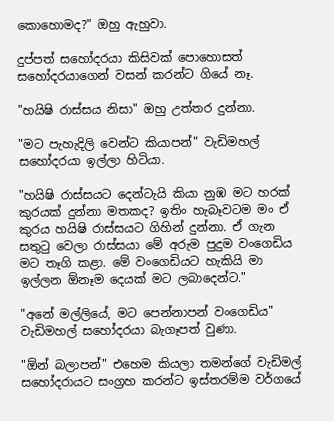කොහොමද?" ඔහු ඇහුවා.

දුප්පත් සහෝදරයා කිසිවක් පොහොසත් සහෝදරයාගෙන් වසන් කරන්ට ගියේ නෑ.

"හයිෂි රාස්සය නිසා" ඔහු උත්තර දුන්නා.

"මට පැහැදිලි වෙන්ට කියාපන්" වැඩිමහල් සහෝදරයා ඉල්ලා හිටියා.

"හයිෂි රාස්සයට දෙන්ටැයි කියා නුඹ මට හරක් කුරයක් දුන්නා මතකද? ඉතිං හැබෑවටම මං ඒ කුරය හයිෂි රාස්සයට ගිහින් දුන්නා. ඒ ගැන සතුටු වෙලා රාස්සයා මේ අරුම පුදුම වංගෙඩිය මට තෑගි කළා. මේ වංගෙඩියට හැකියි මා ඉල්ලන ඕනෑම දෙයක් මට ලබාදෙන්ට."

"අනේ මල්ලියේ, මට පෙන්නාපන් වංගෙඩිය"
වැඩිමහල් සහෝදරයා බැගෑපත් වුණා.

"ඕන් බලාපන්" එහෙම කියලා තමන්ගේ වැඩිමල් සහෝදරායට සංග්‍රහ කරන්ට ඉස්තරම්ම වර්ගයේ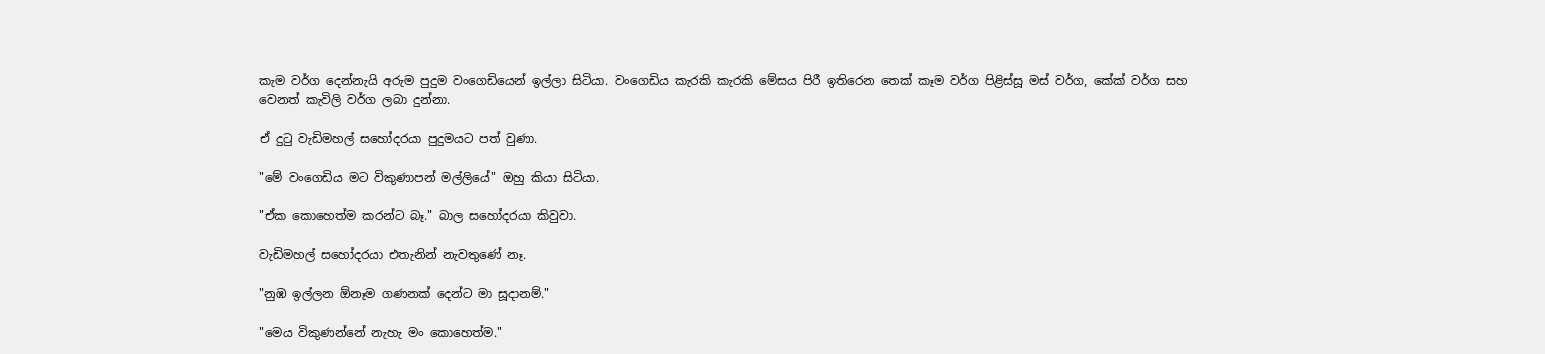කැම වර්ග දෙන්නැයි අරුම පුදුම වංගෙඩියෙන් ඉල්ලා සිටියා. වංගෙඩිය කැරකි කැරකි මේසය පිරී ඉතිරෙන තෙක් කෑම වර්ග පිළිස්සූ මස් වර්ග, කේක් වර්ග සහ වෙනත් කැවිලි වර්ග ලබා දුන්නා.

ඒ දුටු වැඩිමහල් සහෝදරයා පුදුමයට පත් වුණා.

"මේ වංගෙඩිය මට විකුණාපන් මල්ලියේ" ඔහු කියා සිටියා.

"ඒක කොහෙත්ම කරන්ට බෑ." බාල සහෝදරයා කිවුවා.

වැඩිමහල් සහෝදරයා එතැනින් නැවතුණේ නෑ.

"නුඹ ඉල්ලන ඕනෑම ගණනක් දෙන්ට මා සූදානම්."

"මෙය විකුණන්නේ නැහැ මං කොහෙත්ම."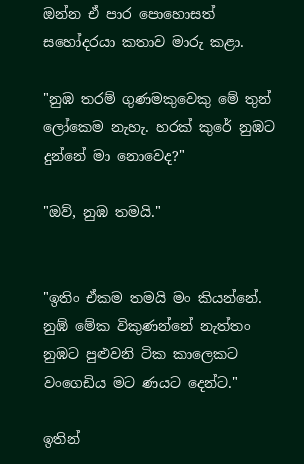ඔන්න ඒ පාර පොහොසත් සහෝදරයා කතාව මාරු කළා.

"නුඹ තරම් ගුණමකුවෙකු මේ තුන් ලෝකෙම නැහැ. හරක් කුරේ නුඹට දුන්නේ මා නොවෙද?"

"ඔව්, නුඹ තමයි."


"ඉතිං ඒකම තමයි මං කියන්නේ. නුඹ් මේක විකුණන්නේ නැත්තං නුඹට පුළුවනි ටික කාලෙකට වංගෙඩිය මට ණයට දෙන්ට."

ඉතින්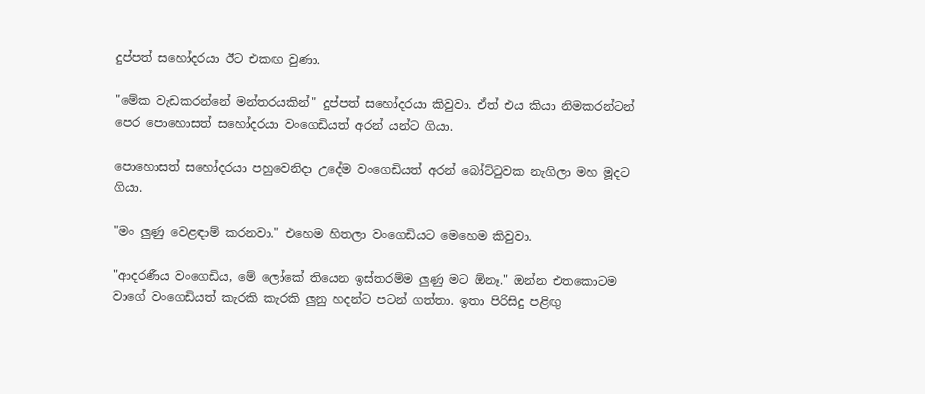දුප්පත් සහෝදරයා ඊට එකඟ වුණා.

"මේක වැඩකරන්නේ මන්තරයකින්" දුප්පත් සහෝදරයා කිවුවා. ඒත් එය කියා නිමකරන්ටන් පෙර පොහොසත් සහෝදරයා වංගෙඩියත් අරන් යන්ට ගියා.

පොහොසත් සහෝදරයා පහුවෙනිදා උදේම වංගෙඩියත් අරන් බෝට්ටුවක නැගිලා මහ මූදට ගියා.

"මං ලුණු වෙළඳාම් කරනවා." එහෙම හිතලා වංගෙඩියට මෙහෙම කිවුවා.

"ආදරණීය වංගෙඩිය, මේ ලෝකේ තියෙන ඉස්තරම්ම ලුණු මට ඕනෑ." ඔන්න එතකොටම වාගේ වංගෙඩියත් කැරකි කැරකි ලුනු හදන්ට පටන් ගත්තා. ඉතා පිරිසිදු පළිඟු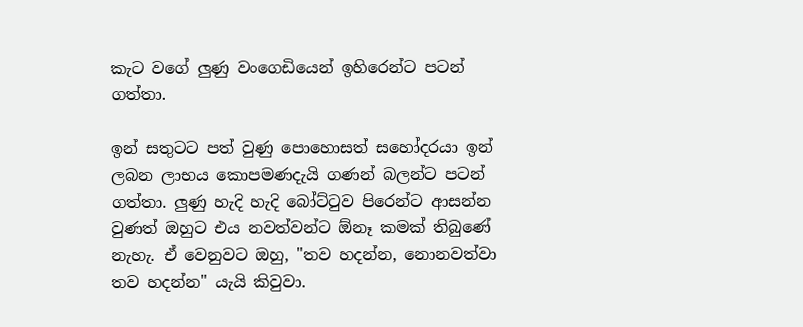කැට වගේ ලුණු වංගෙඩියෙන් ඉහිරෙන්ට පටන් ගත්තා.

ඉන් සතුටට පත් වුණු පොහොසත් සහෝදරයා ඉන් ලබන ලාභය කොපමණදැයි ගණන් බලන්ට පටන් ගත්තා. ලුණු හැදි හැදි බෝට්ටුව පිරෙන්ට ආසන්න වුණත් ඔහුට එය නවත්වන්ට ඕනෑ කමක් තිබුණේ නැහැ. ඒ වෙනුවට ඔහු, "තව හදන්න, නොනවත්වා තව හදන්න" යැයි කිවුවා.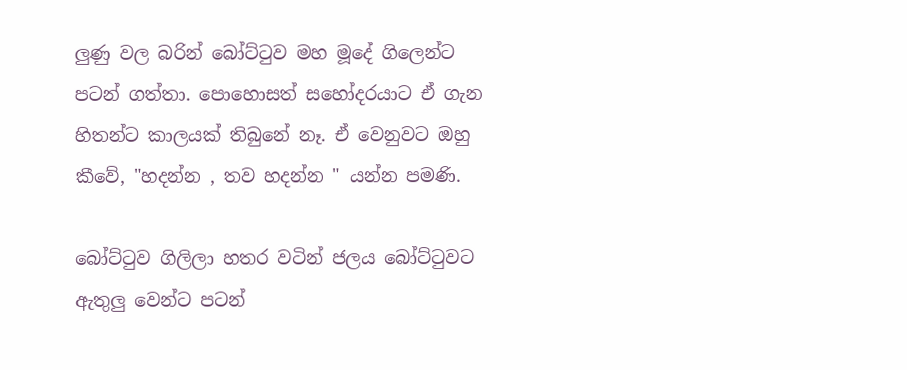ලුණු වල බරින් බෝට්ටුව මහ මූදේ ගිලෙන්ට පටන් ගත්තා. පොහොසත් සහෝදරයාට ඒ ගැන හිතන්ට කාලයක් තිබුනේ නෑ. ඒ වෙනුවට ඔහු කීවේ, "හදන්න , තව හදන්න " යන්න පමණි.

බෝට්ටුව ගිලිලා හතර වටින් ජලය බෝට්ටුවට ඇතුලු වෙන්ට පටන්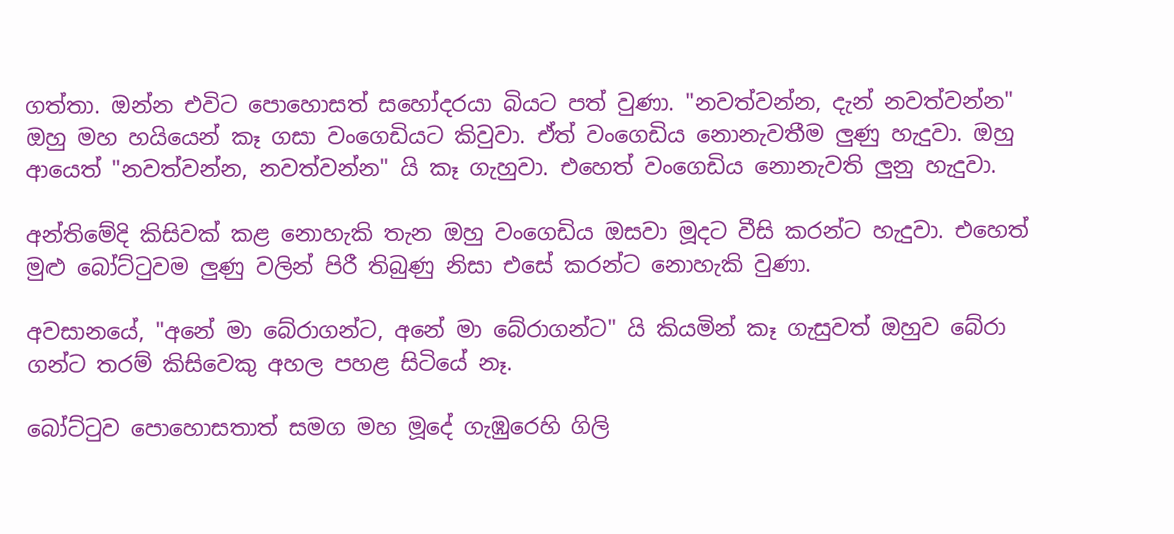ගත්තා. ඔන්න එවිට පොහොසත් සහෝදරයා බියට පත් වුණා. "නවත්වන්න, දැන් නවත්වන්න" ඔහු මහ හයියෙන් කෑ ගසා වංගෙඩියට කිවුවා. ඒත් වංගෙඩිය නොනැවතීම ලුණු හැදුවා. ඔහු ආයෙත් "නවත්වන්න, නවත්වන්න" යි කෑ ගැහුවා. එහෙත් වංගෙඩිය නොනැවති ලුනු හැදුවා.

අන්තිමේදි කිසිවක් කළ නොහැකි තැන ඔහු වංගෙඩිය ඔසවා මූදට වීසි කරන්ට හැදුවා. එහෙත් මුළු බෝට්ටුවම ලුණු වලින් පිරී තිබුණු නිසා එසේ කරන්ට නොහැකි වුණා.

අවසානයේ, "අනේ මා බේරාගන්ට, අනේ මා බේරාගන්ට" යි කියමින් කෑ ගැසුවත් ඔහුව බේරා ගන්ට තරම් කිසිවෙකු අහල පහළ සිටියේ නෑ.

බෝට්ටුව පොහොසතාත් සමග මහ මූදේ ගැඹුරෙහි ගිලි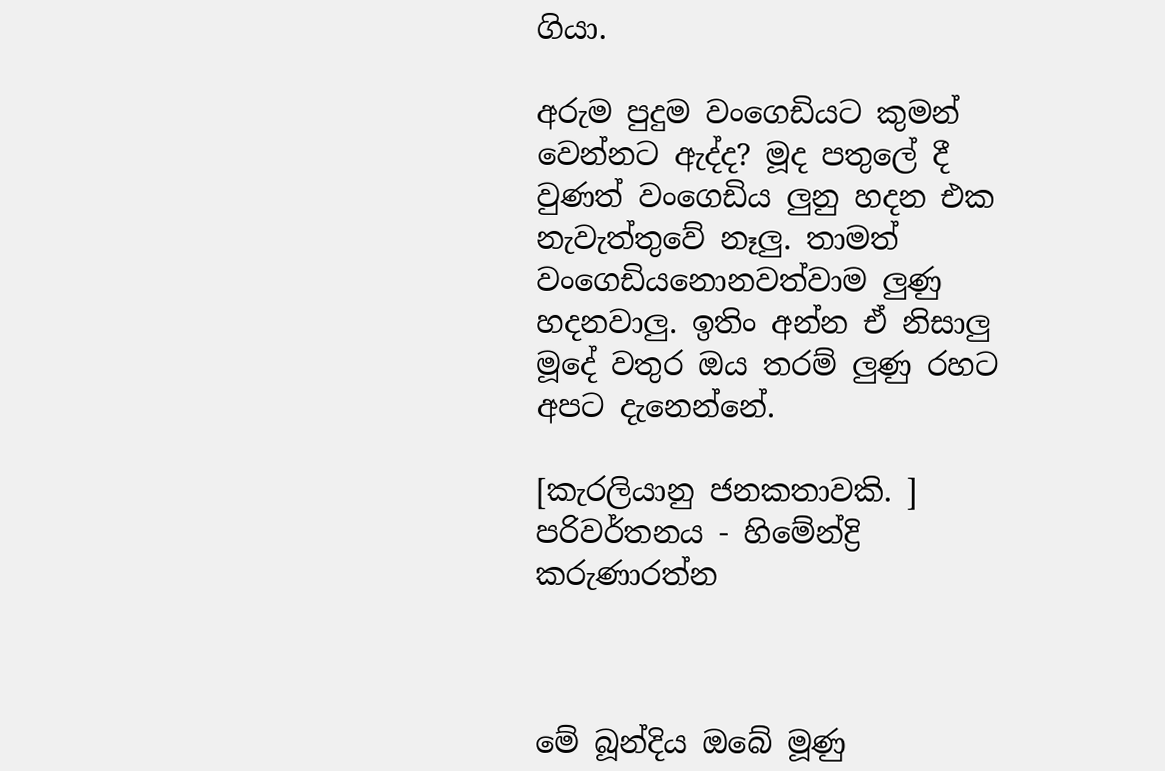ගියා.

අරුම පුදුම වංගෙඩියට කුමන් වෙන්නට ඇද්ද? මූද පතුලේ දී වුණත් වංගෙඩිය ලුනු හදන එක නැවැත්තුවේ නෑලු. තාමත් වංගෙඩියනොනවත්වාම ලුණු හදනවාලු. ඉතිං අන්න ඒ නිසාලු මූදේ වතුර ඔය තරම් ලුණු රහට අපට දැනෙන්නේ.

[කැරලියානු ජනකතාවකි. ]
පරිවර්තනය - හිමේන්ද්‍රි කරුණාරත්න



මේ බූන්දිය ඔබේ මූණු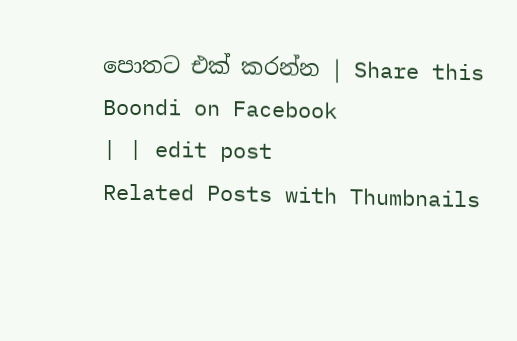පොතට එක් කරන්න | Share this Boondi on Facebook
| | edit post
Related Posts with Thumbnails